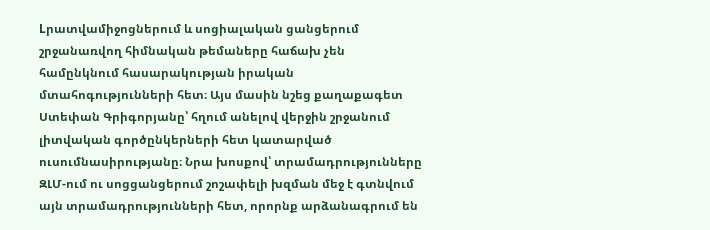Lրատվամիջոցներում և սոցիալական ցանցերում շրջանառվող հիմնական թեմաները հաճախ չեն համընկնում հասարակության իրական մտահոգությունների հետ։ Այս մասին նշեց քաղաքագետ Ստեփան Գրիգորյանը՝ հղում անելով վերջին շրջանում լիտվական գործընկերների հետ կատարված ուսումնասիրությանը։ Նրա խոսքով՝ տրամադրությունները ԶԼՄ-ում ու սոցցանցերում շոշափելի խզման մեջ է գտնվում այն տրամադրությունների հետ, որորնք արձանագրում են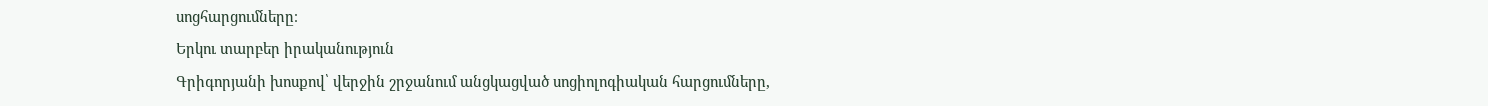սոցհարցումները։
Երկու տարբեր իրականություն
Գրիգորյանի խոսքով՝ վերջին շրջանում անցկացված սոցիոլոգիական հարցումները,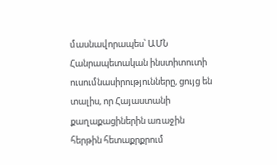մասնավորապես՝ ԱՄՆ Հանրապետական ինստիտուտի ուսումնասիրությունները, ցույց են տալիս, որ Հայաստանի քաղաքացիներին առաջին հերթին հետաքրքրում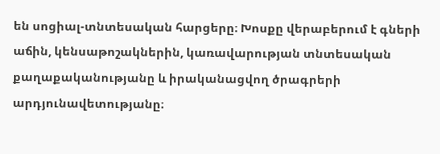են սոցիալ-տնտեսական հարցերը։ Խոսքը վերաբերում է գների աճին, կենսաթոշակներին, կառավարության տնտեսական քաղաքականությանը և իրականացվող ծրագրերի արդյունավետությանը։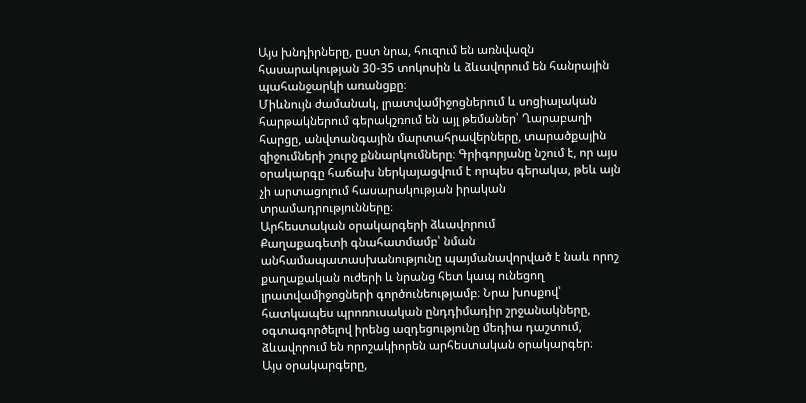Այս խնդիրները, ըստ նրա, հուզում են առնվազն հասարակության 30-35 տոկոսին և ձևավորում են հանրային պահանջարկի առանցքը։
Միևնույն ժամանակ, լրատվամիջոցներում և սոցիալական հարթակներում գերակշռում են այլ թեմաներ՝ Ղարաբաղի հարցը, անվտանգային մարտահրավերները, տարածքային զիջումների շուրջ քննարկումները։ Գրիգորյանը նշում է, որ այս օրակարգը հաճախ ներկայացվում է որպես գերակա, թեև այն չի արտացոլում հասարակության իրական տրամադրությունները։
Արհեստական օրակարգերի ձևավորում
Քաղաքագետի գնահատմամբ՝ նման անհամապատասխանությունը պայմանավորված է նաև որոշ քաղաքական ուժերի և նրանց հետ կապ ունեցող լրատվամիջոցների գործունեությամբ։ Նրա խոսքով՝ հատկապես պրոռուսական ընդդիմադիր շրջանակները, օգտագործելով իրենց ազդեցությունը մեդիա դաշտում, ձևավորում են որոշակիորեն արհեստական օրակարգեր։
Այս օրակարգերը,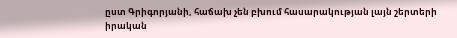ըստ Գրիգորյանի, հաճախ չեն բխում հասարակության լայն շերտերի իրական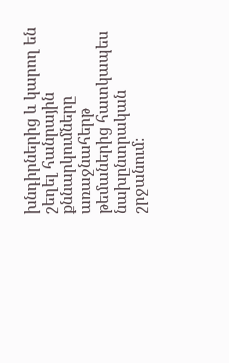խնդիրներից և կարող են շեղել հանրային քննարկումները առաջնահերթ թեմաներից հատկապես նախընտրական շրջանում։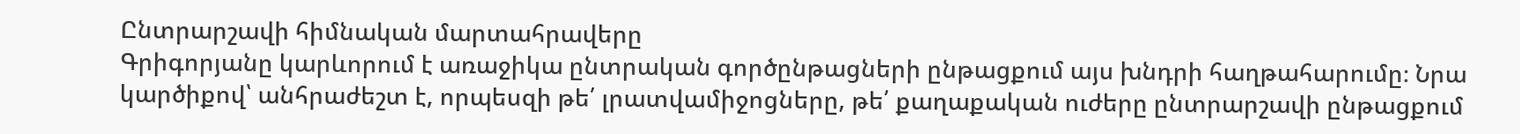Ընտրարշավի հիմնական մարտահրավերը
Գրիգորյանը կարևորում է առաջիկա ընտրական գործընթացների ընթացքում այս խնդրի հաղթահարումը։ Նրա կարծիքով՝ անհրաժեշտ է, որպեսզի թե՛ լրատվամիջոցները, թե՛ քաղաքական ուժերը ընտրարշավի ընթացքում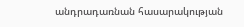անդրադառնան հասարակության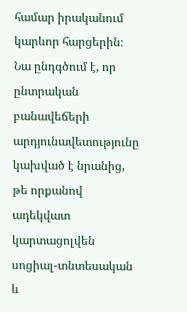համար իրականում կարևոր հարցերին։
Նա ընդգծում է, որ ընտրական բանավեճերի արդյունավետությունը կախված է նրանից, թե որքանով ադեկվատ կարտացոլվեն սոցիալ-տնտեսական և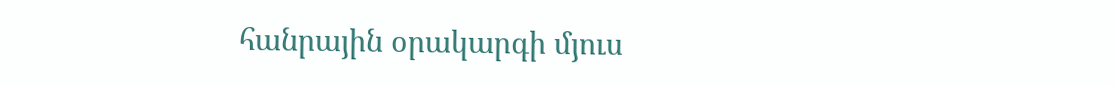հանրային օրակարգի մյուս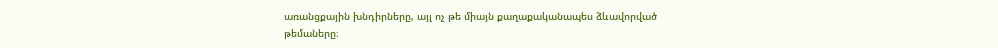առանցքային խնդիրները, այլ ոչ թե միայն քաղաքականապես ձևավորված թեմաները։